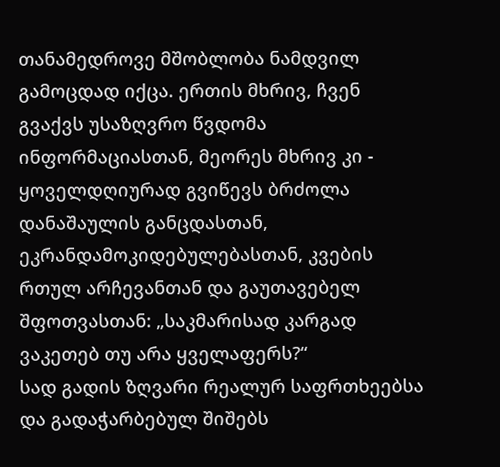თანამედროვე მშობლობა ნამდვილ გამოცდად იქცა. ერთის მხრივ, ჩვენ გვაქვს უსაზღვრო წვდომა ინფორმაციასთან, მეორეს მხრივ კი - ყოველდღიურად გვიწევს ბრძოლა დანაშაულის განცდასთან, ეკრანდამოკიდებულებასთან, კვების რთულ არჩევანთან და გაუთავებელ შფოთვასთან: „საკმარისად კარგად ვაკეთებ თუ არა ყველაფერს?“
სად გადის ზღვარი რეალურ საფრთხეებსა და გადაჭარბებულ შიშებს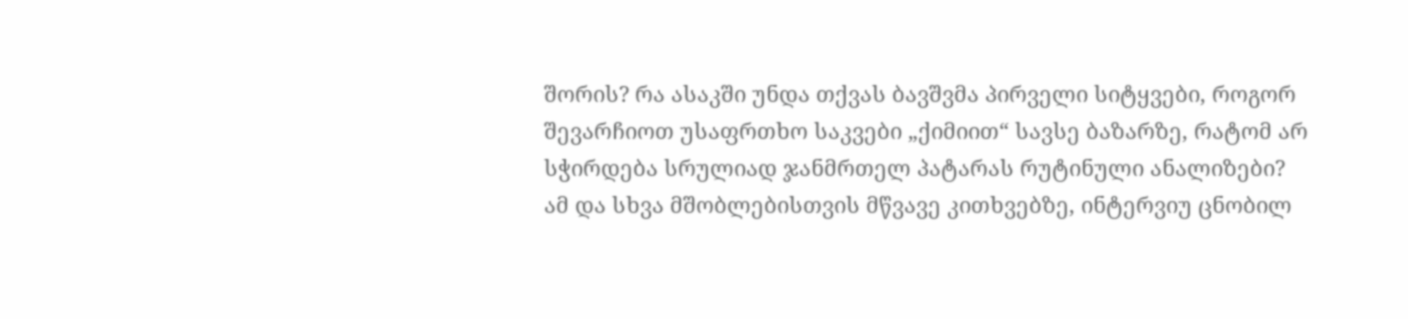შორის? რა ასაკში უნდა თქვას ბავშვმა პირველი სიტყვები, როგორ შევარჩიოთ უსაფრთხო საკვები „ქიმიით“ სავსე ბაზარზე, რატომ არ სჭირდება სრულიად ჯანმრთელ პატარას რუტინული ანალიზები? ამ და სხვა მშობლებისთვის მწვავე კითხვებზე, ინტერვიუ ცნობილ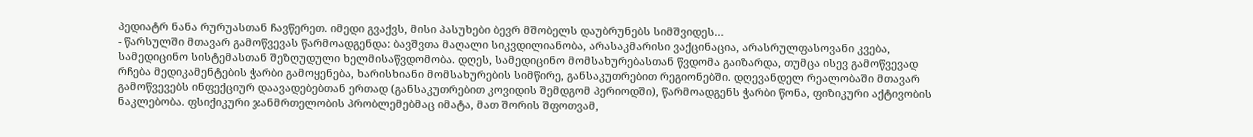პედიატრ ნანა რურუასთან ჩავწერეთ. იმედი გვაქვს, მისი პასუხები ბევრ მშობელს დაუბრუნებს სიმშვიდეს…
- წარსულში მთავარ გამოწვევას წარმოადგენდა: ბავშვთა მაღალი სიკვდილიანობა, არასაკმარისი ვაქცინაცია, არასრულფასოვანი კვება, სამედიცინო სისტემასთან შეზღუდული ხელმისაწვდომობა. დღეს, სამედიცინო მომსახურებასთან წვდომა გაიზარდა, თუმცა ისევ გამოწვევად რჩება მედიკამენტების ჭარბი გამოყენება, ხარისხიანი მომსახურების სიმწირე, განსაკუთრებით რეგიონებში. დღევანდელ რეალობაში მთავარ გამოწვევებს ინფექციურ დაავადებებთან ერთად (განსაკუთრებით კოვიდის შემდგომ პერიოდში), წარმოადგენს ჭარბი წონა, ფიზიკური აქტივობის ნაკლებობა. ფსიქიკური ჯანმრთელობის პრობლემებმაც იმატა, მათ შორის შფოთვამ,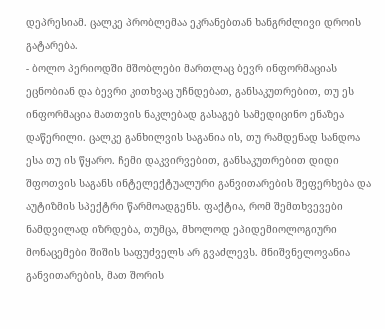დეპრესიამ. ცალკე პრობლემაა ეკრანებთან ხანგრძლივი დროის გატარება.
- ბოლო პერიოდში მშობლები მართლაც ბევრ ინფორმაციას ეცნობიან და ბევრი კითხვაც უჩნდებათ, განსაკუთრებით, თუ ეს ინფორმაცია მათთვის ნაკლებად გასაგებ სამედიცინო ენაზეა დაწერილი. ცალკე განხილვის საგანია ის, თუ რამდენად სანდოა ესა თუ ის წყარო. ჩემი დაკვირვებით, განსაკუთრებით დიდი შფოთვის საგანს ინტელექტუალური განვითარების შეფერხება და აუტიზმის სპექტრი წარმოადგენს. ფაქტია, რომ შემთხვევები ნამდვილად იზრდება, თუმცა, მხოლოდ ეპიდემიოლოგიური მონაცემები შიშის საფუძველს არ გვაძლევს. მნიშვნელოვანია განვითარების, მათ შორის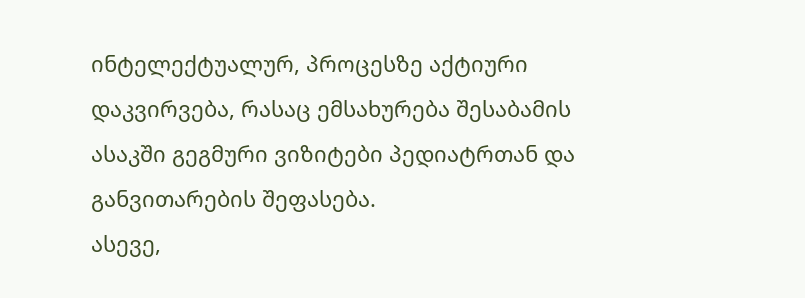ინტელექტუალურ, პროცესზე აქტიური დაკვირვება, რასაც ემსახურება შესაბამის ასაკში გეგმური ვიზიტები პედიატრთან და განვითარების შეფასება.
ასევე,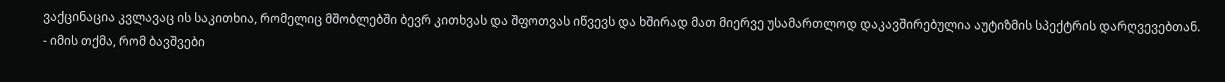ვაქცინაცია კვლავაც ის საკითხია, რომელიც მშობლებში ბევრ კითხვას და შფოთვას იწვევს და ხშირად მათ მიერვე უსამართლოდ დაკავშირებულია აუტიზმის სპექტრის დარღვევებთან.
- იმის თქმა, რომ ბავშვები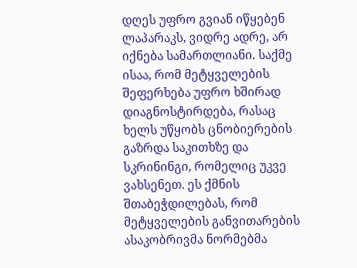დღეს უფრო გვიან იწყებენ ლაპარაკს, ვიდრე ადრე, არ იქნება სამართლიანი. საქმე ისაა, რომ მეტყველების შეფერხება უფრო ხშირად დიაგნოსტირდება, რასაც ხელს უწყობს ცნობიერების გაზრდა საკითხზე და სკრინინგი, რომელიც უკვე ვახსენეთ. ეს ქმნის შთაბეჭდილებას, რომ მეტყველების განვითარების ასაკობრივმა ნორმებმა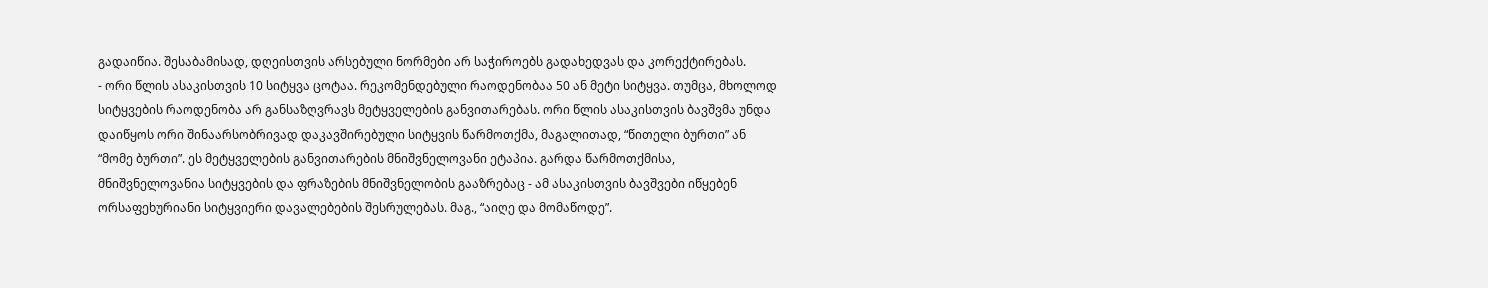გადაიწია. შესაბამისად, დღეისთვის არსებული ნორმები არ საჭიროებს გადახედვას და კორექტირებას.
- ორი წლის ასაკისთვის 10 სიტყვა ცოტაა. რეკომენდებული რაოდენობაა 50 ან მეტი სიტყვა. თუმცა, მხოლოდ სიტყვების რაოდენობა არ განსაზღვრავს მეტყველების განვითარებას. ორი წლის ასაკისთვის ბავშვმა უნდა დაიწყოს ორი შინაარსობრივად დაკავშირებული სიტყვის წარმოთქმა, მაგალითად, “წითელი ბურთი” ან “მომე ბურთი”. ეს მეტყველების განვითარების მნიშვნელოვანი ეტაპია. გარდა წარმოთქმისა, მნიშვნელოვანია სიტყვების და ფრაზების მნიშვნელობის გააზრებაც - ამ ასაკისთვის ბავშვები იწყებენ ორსაფეხურიანი სიტყვიერი დავალებების შესრულებას. მაგ., “აიღე და მომაწოდე”.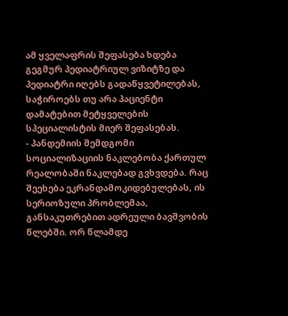ამ ყველაფრის შეფასება ხდება გეგმურ პედიატრიულ ვიზიტზე და პედიატრი იღებს გადაწყვეტილებას, საჭიროებს თუ არა პაციენტი დამატებით მეტყველების სპეციალისტის მიერ შეფასებას.
- პანდემიის შემდგომი სოციალიზაციის ნაკლებობა ქართულ რეალობაში ნაკლებად გვხვდება. რაც შეეხება ეკრანდამოკიდებულებას, ის სერიოზული პრობლემაა, განსაკუთრებით ადრეული ბავშვობის წლებში. ორ წლამდე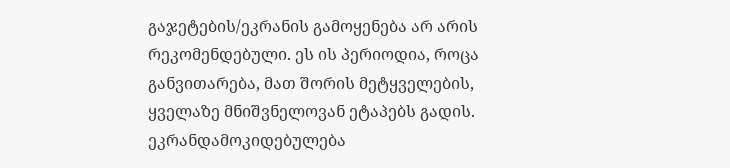გაჯეტების/ეკრანის გამოყენება არ არის რეკომენდებული. ეს ის პერიოდია, როცა განვითარება, მათ შორის მეტყველების, ყველაზე მნიშვნელოვან ეტაპებს გადის. ეკრანდამოკიდებულება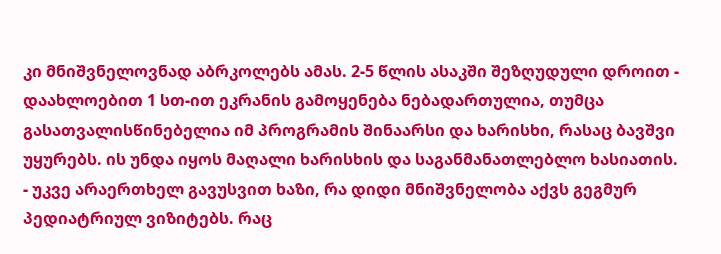კი მნიშვნელოვნად აბრკოლებს ამას. 2-5 წლის ასაკში შეზღუდული დროით - დაახლოებით 1 სთ-ით ეკრანის გამოყენება ნებადართულია, თუმცა გასათვალისწინებელია იმ პროგრამის შინაარსი და ხარისხი, რასაც ბავშვი უყურებს. ის უნდა იყოს მაღალი ხარისხის და საგანმანათლებლო ხასიათის.
- უკვე არაერთხელ გავუსვით ხაზი, რა დიდი მნიშვნელობა აქვს გეგმურ პედიატრიულ ვიზიტებს. რაც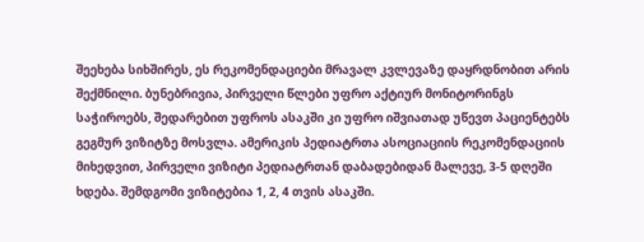შეეხება სიხშირეს, ეს რეკომენდაციები მრავალ კვლევაზე დაყრდნობით არის შექმნილი. ბუნებრივია, პირველი წლები უფრო აქტიურ მონიტორინგს საჭიროებს, შედარებით უფროს ასაკში კი უფრო იშვიათად უწევთ პაციენტებს გეგმურ ვიზიტზე მოსვლა. ამერიკის პედიატრთა ასოციაციის რეკომენდაციის მიხედვით, პირველი ვიზიტი პედიატრთან დაბადებიდან მალევე, 3-5 დღეში ხდება. შემდგომი ვიზიტებია 1, 2, 4 თვის ასაკში.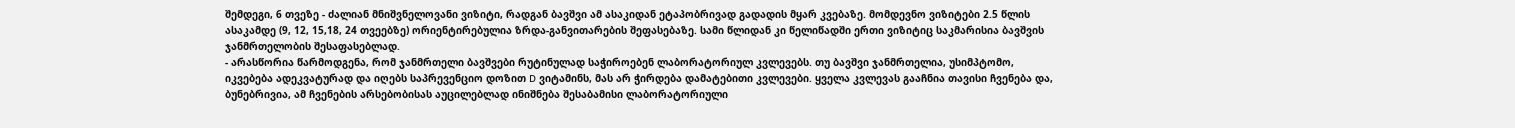შემდეგი, 6 თვეზე - ძალიან მნიშვნელოვანი ვიზიტი, რადგან ბავშვი ამ ასაკიდან ეტაპობრივად გადადის მყარ კვებაზე. მომდევნო ვიზიტები 2.5 წლის ასაკამდე (9, 12, 15,18, 24 თვეებზე) ორიენტირებულია ზრდა-განვითარების შეფასებაზე. სამი წლიდან კი წელიწადში ერთი ვიზიტიც საკმარისია ბავშვის ჯანმრთელობის შესაფასებლად.
- არასწორია წარმოდგენა, რომ ჯანმრთელი ბავშვები რუტინულად საჭიროებენ ლაბორატორიულ კვლევებს. თუ ბავშვი ჯანმრთელია, უსიმპტომო, იკვებება ადეკვატურად და იღებს საპრევენციო დოზით D ვიტამინს, მას არ ჭირდება დამატებითი კვლევები. ყველა კვლევას გააჩნია თავისი ჩვენება და, ბუნებრივია, ამ ჩვენების არსებობისას აუცილებლად ინიშნება შესაბამისი ლაბორატორიული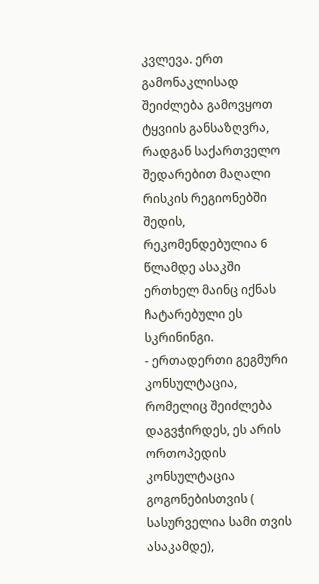კვლევა. ერთ გამონაკლისად შეიძლება გამოვყოთ ტყვიის განსაზღვრა, რადგან საქართველო შედარებით მაღალი რისკის რეგიონებში შედის, რეკომენდებულია 6 წლამდე ასაკში ერთხელ მაინც იქნას ჩატარებული ეს სკრინინგი.
- ერთადერთი გეგმური კონსულტაცია, რომელიც შეიძლება დაგვჭირდეს, ეს არის ორთოპედის კონსულტაცია გოგონებისთვის ( სასურველია სამი თვის ასაკამდე),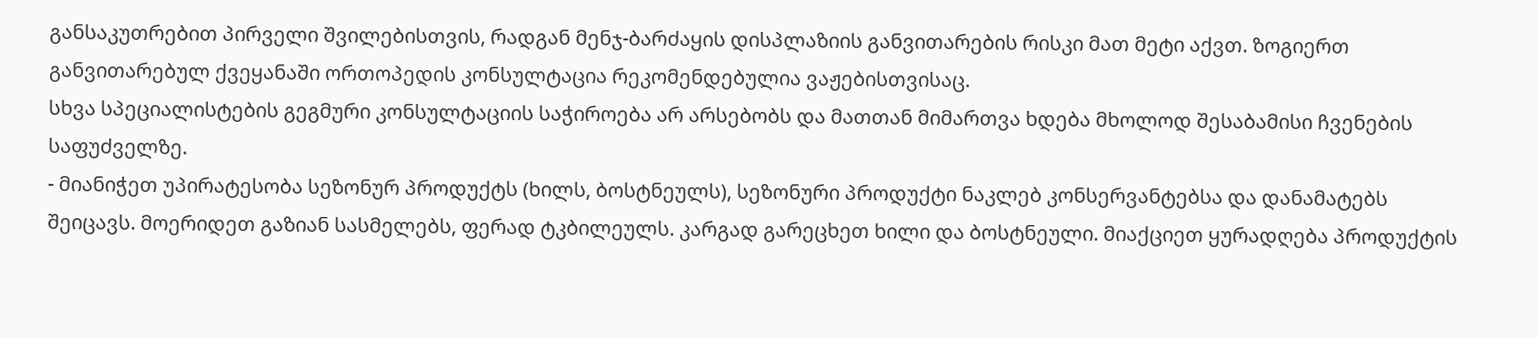განსაკუთრებით პირველი შვილებისთვის, რადგან მენჯ-ბარძაყის დისპლაზიის განვითარების რისკი მათ მეტი აქვთ. ზოგიერთ განვითარებულ ქვეყანაში ორთოპედის კონსულტაცია რეკომენდებულია ვაჟებისთვისაც.
სხვა სპეციალისტების გეგმური კონსულტაციის საჭიროება არ არსებობს და მათთან მიმართვა ხდება მხოლოდ შესაბამისი ჩვენების საფუძველზე.
- მიანიჭეთ უპირატესობა სეზონურ პროდუქტს (ხილს, ბოსტნეულს), სეზონური პროდუქტი ნაკლებ კონსერვანტებსა და დანამატებს შეიცავს. მოერიდეთ გაზიან სასმელებს, ფერად ტკბილეულს. კარგად გარეცხეთ ხილი და ბოსტნეული. მიაქციეთ ყურადღება პროდუქტის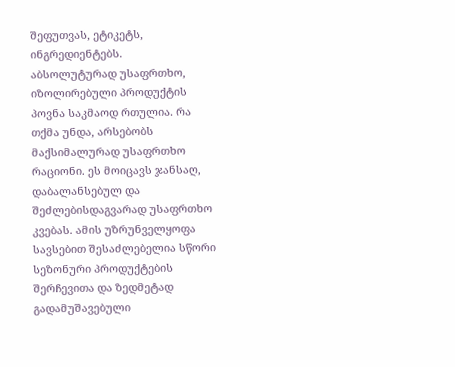შეფუთვას, ეტიკეტს, ინგრედიენტებს.
აბსოლუტურად უსაფრთხო, იზოლირებული პროდუქტის პოვნა საკმაოდ რთულია. რა თქმა უნდა, არსებობს მაქსიმალურად უსაფრთხო რაციონი. ეს მოიცავს ჯანსაღ, დაბალანსებულ და შეძლებისდაგვარად უსაფრთხო კვებას. ამის უზრუნველყოფა სავსებით შესაძლებელია სწორი სეზონური პროდუქტების შერჩევითა და ზედმეტად გადამუშავებული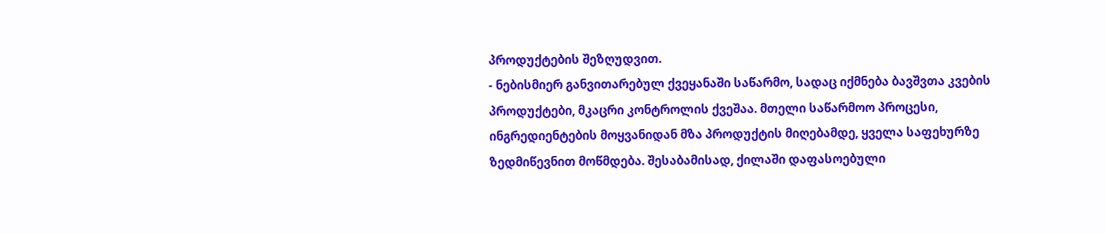პროდუქტების შეზღუდვით.
- ნებისმიერ განვითარებულ ქვეყანაში საწარმო, სადაც იქმნება ბავშვთა კვების პროდუქტები, მკაცრი კონტროლის ქვეშაა. მთელი საწარმოო პროცესი, ინგრედიენტების მოყვანიდან მზა პროდუქტის მიღებამდე, ყველა საფეხურზე ზედმიწევნით მოწმდება. შესაბამისად, ქილაში დაფასოებული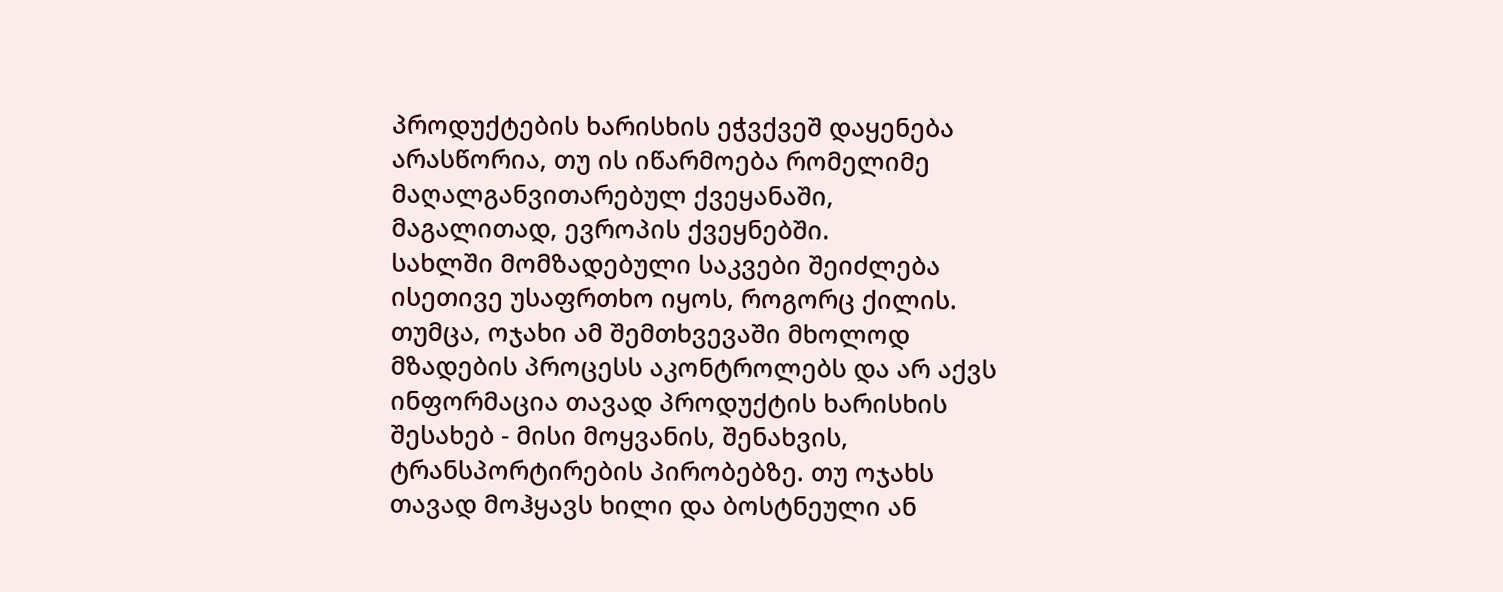პროდუქტების ხარისხის ეჭვქვეშ დაყენება არასწორია, თუ ის იწარმოება რომელიმე მაღალგანვითარებულ ქვეყანაში, მაგალითად, ევროპის ქვეყნებში.
სახლში მომზადებული საკვები შეიძლება ისეთივე უსაფრთხო იყოს, როგორც ქილის. თუმცა, ოჯახი ამ შემთხვევაში მხოლოდ მზადების პროცესს აკონტროლებს და არ აქვს ინფორმაცია თავად პროდუქტის ხარისხის შესახებ - მისი მოყვანის, შენახვის, ტრანსპორტირების პირობებზე. თუ ოჯახს თავად მოჰყავს ხილი და ბოსტნეული ან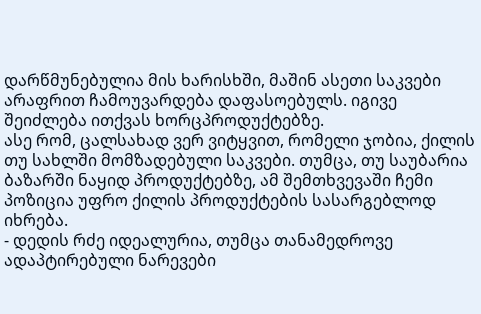დარწმუნებულია მის ხარისხში, მაშინ ასეთი საკვები არაფრით ჩამოუვარდება დაფასოებულს. იგივე შეიძლება ითქვას ხორცპროდუქტებზე.
ასე რომ, ცალსახად ვერ ვიტყვით, რომელი ჯობია, ქილის თუ სახლში მომზადებული საკვები. თუმცა, თუ საუბარია ბაზარში ნაყიდ პროდუქტებზე, ამ შემთხვევაში ჩემი პოზიცია უფრო ქილის პროდუქტების სასარგებლოდ იხრება.
- დედის რძე იდეალურია, თუმცა თანამედროვე ადაპტირებული ნარევები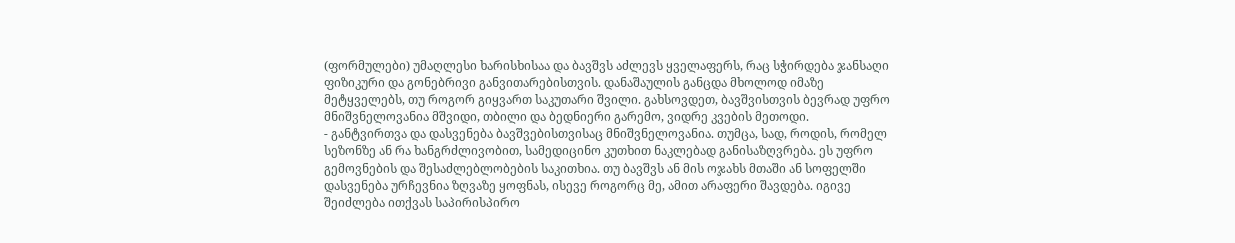(ფორმულები) უმაღლესი ხარისხისაა და ბავშვს აძლევს ყველაფერს, რაც სჭირდება ჯანსაღი ფიზიკური და გონებრივი განვითარებისთვის. დანაშაულის განცდა მხოლოდ იმაზე მეტყველებს, თუ როგორ გიყვართ საკუთარი შვილი. გახსოვდეთ, ბავშვისთვის ბევრად უფრო მნიშვნელოვანია მშვიდი, თბილი და ბედნიერი გარემო, ვიდრე კვების მეთოდი.
- განტვირთვა და დასვენება ბავშვებისთვისაც მნიშვნელოვანია. თუმცა, სად, როდის, რომელ სეზონზე ან რა ხანგრძლივობით, სამედიცინო კუთხით ნაკლებად განისაზღვრება. ეს უფრო გემოვნების და შესაძლებლობების საკითხია. თუ ბავშვს ან მის ოჯახს მთაში ან სოფელში დასვენება ურჩევნია ზღვაზე ყოფნას, ისევე როგორც მე, ამით არაფერი შავდება. იგივე შეიძლება ითქვას საპირისპირო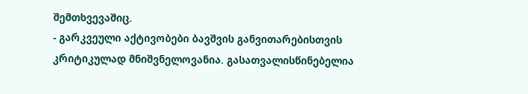შემთხვევაშიც.
- გარკვეული აქტივობები ბავშვის განვითარებისთვის კრიტიკულად მნიშვნელოვანია. გასათვალისწინებელია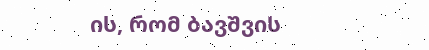ის, რომ ბავშვის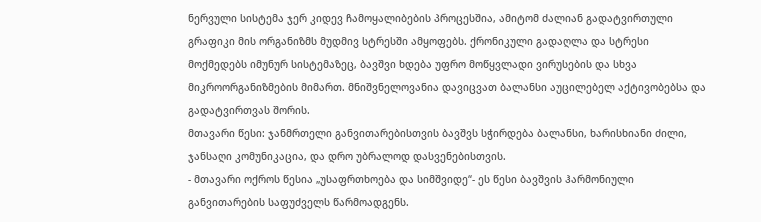ნერვული სისტემა ჯერ კიდევ ჩამოყალიბების პროცესშია, ამიტომ ძალიან გადატვირთული გრაფიკი მის ორგანიზმს მუდმივ სტრესში ამყოფებს. ქრონიკული გადაღლა და სტრესი მოქმედებს იმუნურ სისტემაზეც, ბავშვი ხდება უფრო მოწყვლადი ვირუსების და სხვა მიკროორგანიზმების მიმართ. მნიშვნელოვანია დავიცვათ ბალანსი აუცილებელ აქტივობებსა და გადატვირთვას შორის.
მთავარი წესი: ჯანმრთელი განვითარებისთვის ბავშვს სჭირდება ბალანსი, ხარისხიანი ძილი, ჯანსაღი კომუნიკაცია, და დრო უბრალოდ დასვენებისთვის.
- მთავარი ოქროს წესია „უსაფრთხოება და სიმშვიდე“- ეს წესი ბავშვის ჰარმონიული განვითარების საფუძველს წარმოადგენს.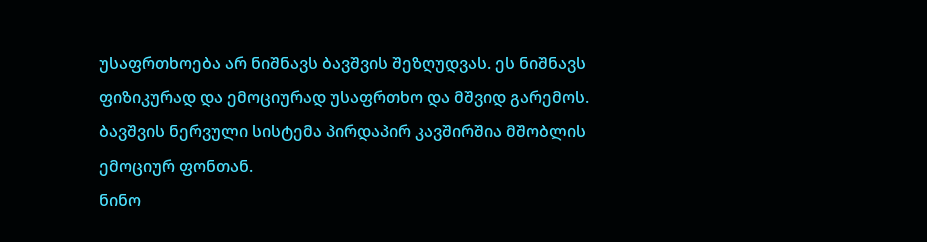უსაფრთხოება არ ნიშნავს ბავშვის შეზღუდვას. ეს ნიშნავს ფიზიკურად და ემოციურად უსაფრთხო და მშვიდ გარემოს.
ბავშვის ნერვული სისტემა პირდაპირ კავშირშია მშობლის ემოციურ ფონთან.
ნინო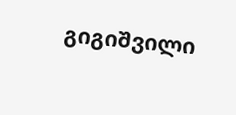გიგიშვილი